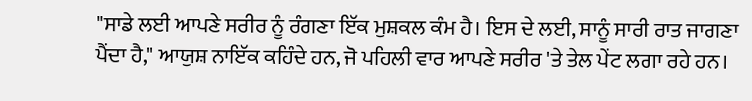"ਸਾਡੇ ਲਈ ਆਪਣੇ ਸਰੀਰ ਨੂੰ ਰੰਗਣਾ ਇੱਕ ਮੁਸ਼ਕਲ ਕੰਮ ਹੈ। ਇਸ ਦੇ ਲਈ, ਸਾਨੂੰ ਸਾਰੀ ਰਾਤ ਜਾਗਣਾ ਪੈਂਦਾ ਹੈ," ਆਯੁਸ਼ ਨਾਇੱਕ ਕਹਿੰਦੇ ਹਨ, ਜੋ ਪਹਿਲੀ ਵਾਰ ਆਪਣੇ ਸਰੀਰ 'ਤੇ ਤੇਲ ਪੇਂਟ ਲਗਾ ਰਹੇ ਹਨ।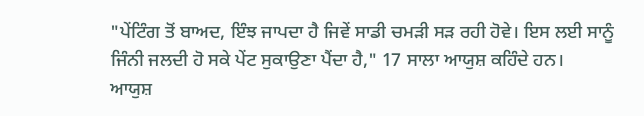"ਪੇਂਟਿੰਗ ਤੋਂ ਬਾਅਦ, ਇੰਝ ਜਾਪਦਾ ਹੈ ਜਿਵੇਂ ਸਾਡੀ ਚਮੜੀ ਸੜ ਰਹੀ ਹੋਵੇ। ਇਸ ਲਈ ਸਾਨੂੰ ਜਿੰਨੀ ਜਲਦੀ ਹੋ ਸਕੇ ਪੇਂਟ ਸੁਕਾਉਣਾ ਪੈਂਦਾ ਹੈ," 17 ਸਾਲਾ ਆਯੁਸ਼ ਕਹਿੰਦੇ ਹਨ।
ਆਯੁਸ਼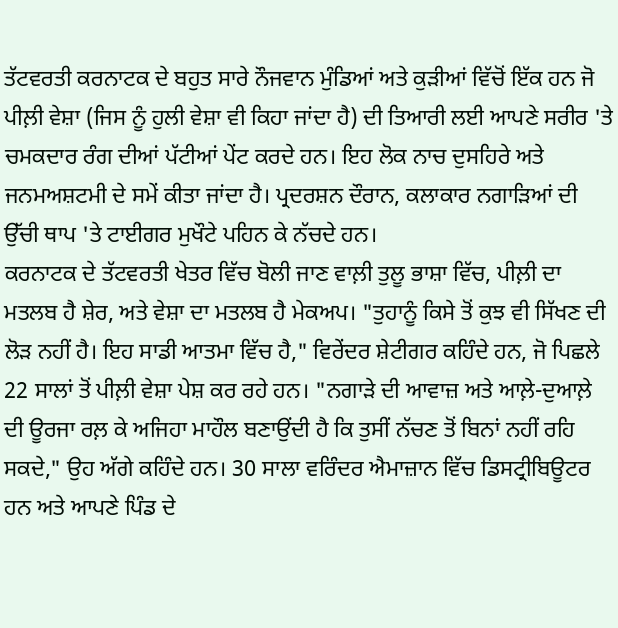ਤੱਟਵਰਤੀ ਕਰਨਾਟਕ ਦੇ ਬਹੁਤ ਸਾਰੇ ਨੌਜਵਾਨ ਮੁੰਡਿਆਂ ਅਤੇ ਕੁੜੀਆਂ ਵਿੱਚੋਂ ਇੱਕ ਹਨ ਜੋ ਪੀਲ਼ੀ ਵੇਸ਼ਾ (ਜਿਸ ਨੂੰ ਹੁਲੀ ਵੇਸ਼ਾ ਵੀ ਕਿਹਾ ਜਾਂਦਾ ਹੈ) ਦੀ ਤਿਆਰੀ ਲਈ ਆਪਣੇ ਸਰੀਰ 'ਤੇ ਚਮਕਦਾਰ ਰੰਗ ਦੀਆਂ ਪੱਟੀਆਂ ਪੇਂਟ ਕਰਦੇ ਹਨ। ਇਹ ਲੋਕ ਨਾਚ ਦੁਸਹਿਰੇ ਅਤੇ ਜਨਮਅਸ਼ਟਮੀ ਦੇ ਸਮੇਂ ਕੀਤਾ ਜਾਂਦਾ ਹੈ। ਪ੍ਰਦਰਸ਼ਨ ਦੌਰਾਨ, ਕਲਾਕਾਰ ਨਗਾੜਿਆਂ ਦੀ ਉੱਚੀ ਥਾਪ 'ਤੇ ਟਾਈਗਰ ਮੁਖੌਟੇ ਪਹਿਨ ਕੇ ਨੱਚਦੇ ਹਨ।
ਕਰਨਾਟਕ ਦੇ ਤੱਟਵਰਤੀ ਖੇਤਰ ਵਿੱਚ ਬੋਲੀ ਜਾਣ ਵਾਲ਼ੀ ਤੁਲੂ ਭਾਸ਼ਾ ਵਿੱਚ, ਪੀਲ਼ੀ ਦਾ ਮਤਲਬ ਹੈ ਸ਼ੇਰ, ਅਤੇ ਵੇਸ਼ਾ ਦਾ ਮਤਲਬ ਹੈ ਮੇਕਅਪ। "ਤੁਹਾਨੂੰ ਕਿਸੇ ਤੋਂ ਕੁਝ ਵੀ ਸਿੱਖਣ ਦੀ ਲੋੜ ਨਹੀਂ ਹੈ। ਇਹ ਸਾਡੀ ਆਤਮਾ ਵਿੱਚ ਹੈ," ਵਿਰੇਂਦਰ ਸ਼ੇਟੀਗਰ ਕਹਿੰਦੇ ਹਨ, ਜੋ ਪਿਛਲੇ 22 ਸਾਲਾਂ ਤੋਂ ਪੀਲ਼ੀ ਵੇਸ਼ਾ ਪੇਸ਼ ਕਰ ਰਹੇ ਹਨ। "ਨਗਾੜੇ ਦੀ ਆਵਾਜ਼ ਅਤੇ ਆਲ਼ੇ-ਦੁਆਲ਼ੇ ਦੀ ਊਰਜਾ ਰਲ਼ ਕੇ ਅਜਿਹਾ ਮਾਹੌਲ ਬਣਾਉਂਦੀ ਹੈ ਕਿ ਤੁਸੀਂ ਨੱਚਣ ਤੋਂ ਬਿਨਾਂ ਨਹੀਂ ਰਹਿ ਸਕਦੇ," ਉਹ ਅੱਗੇ ਕਹਿੰਦੇ ਹਨ। 30 ਸਾਲਾ ਵਰਿੰਦਰ ਐਮਾਜ਼ਾਨ ਵਿੱਚ ਡਿਸਟ੍ਰੀਬਿਊਟਰ ਹਨ ਅਤੇ ਆਪਣੇ ਪਿੰਡ ਦੇ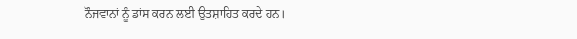ਨੌਜਵਾਨਾਂ ਨੂੰ ਡਾਂਸ ਕਰਨ ਲਈ ਉਤਸ਼ਾਹਿਤ ਕਰਦੇ ਹਨ।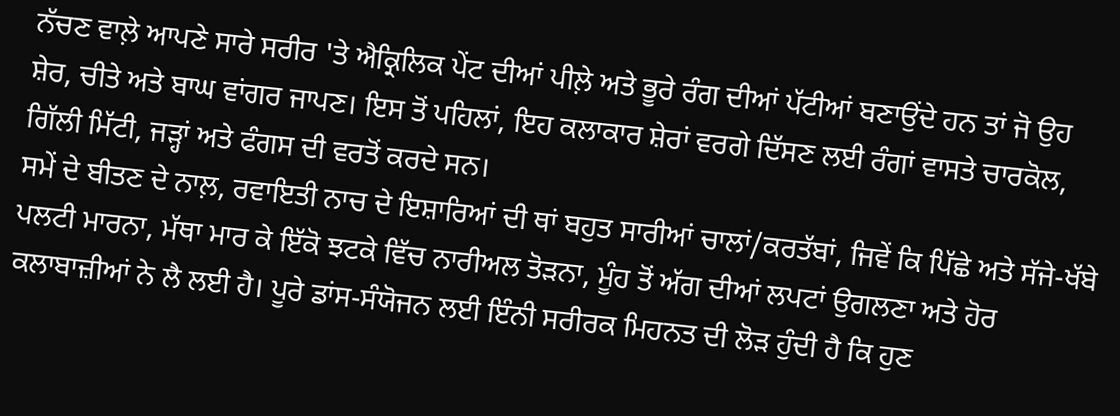ਨੱਚਣ ਵਾਲ਼ੇ ਆਪਣੇ ਸਾਰੇ ਸਰੀਰ 'ਤੇ ਐਕ੍ਰਿਲਿਕ ਪੇਂਟ ਦੀਆਂ ਪੀਲ਼ੇ ਅਤੇ ਭੂਰੇ ਰੰਗ ਦੀਆਂ ਪੱਟੀਆਂ ਬਣਾਉਂਦੇ ਹਨ ਤਾਂ ਜੋ ਉਹ ਸ਼ੇਰ, ਚੀਤੇ ਅਤੇ ਬਾਘ ਵਾਂਗਰ ਜਾਪਣ। ਇਸ ਤੋਂ ਪਹਿਲਾਂ, ਇਹ ਕਲਾਕਾਰ ਸ਼ੇਰਾਂ ਵਰਗੇ ਦਿੱਸਣ ਲਈ ਰੰਗਾਂ ਵਾਸਤੇ ਚਾਰਕੋਲ, ਗਿੱਲੀ ਮਿੱਟੀ, ਜੜ੍ਹਾਂ ਅਤੇ ਫੰਗਸ ਦੀ ਵਰਤੋਂ ਕਰਦੇ ਸਨ।
ਸਮੇਂ ਦੇ ਬੀਤਣ ਦੇ ਨਾਲ਼, ਰਵਾਇਤੀ ਨਾਚ ਦੇ ਇਸ਼ਾਰਿਆਂ ਦੀ ਥਾਂ ਬਹੁਤ ਸਾਰੀਆਂ ਚਾਲਾਂ/ਕਰਤੱਬਾਂ, ਜਿਵੇਂ ਕਿ ਪਿੱਛੇ ਅਤੇ ਸੱਜੇ-ਖੱਬੇ ਪਲਟੀ ਮਾਰਨਾ, ਮੱਥਾ ਮਾਰ ਕੇ ਇੱਕੋ ਝਟਕੇ ਵਿੱਚ ਨਾਰੀਅਲ ਤੋੜਨਾ, ਮੂੰਹ ਤੋਂ ਅੱਗ ਦੀਆਂ ਲਪਟਾਂ ਉਗਲਣਾ ਅਤੇ ਹੋਰ ਕਲਾਬਾਜ਼ੀਆਂ ਨੇ ਲੈ ਲਈ ਹੈ। ਪੂਰੇ ਡਾਂਸ-ਸੰਯੋਜਨ ਲਈ ਇੰਨੀ ਸਰੀਰਕ ਮਿਹਨਤ ਦੀ ਲੋੜ ਹੁੰਦੀ ਹੈ ਕਿ ਹੁਣ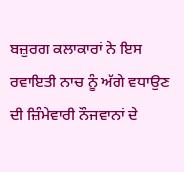ਬਜ਼ੁਰਗ ਕਲਾਕਾਰਾਂ ਨੇ ਇਸ ਰਵਾਇਤੀ ਨਾਚ ਨੂੰ ਅੱਗੇ ਵਧਾਉਣ ਦੀ ਜ਼ਿੰਮੇਵਾਰੀ ਨੌਜਵਾਨਾਂ ਦੇ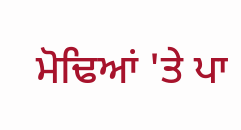ਮੋਢਿਆਂ 'ਤੇ ਪਾ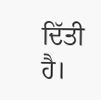ਦਿੱਤੀ ਹੈ।